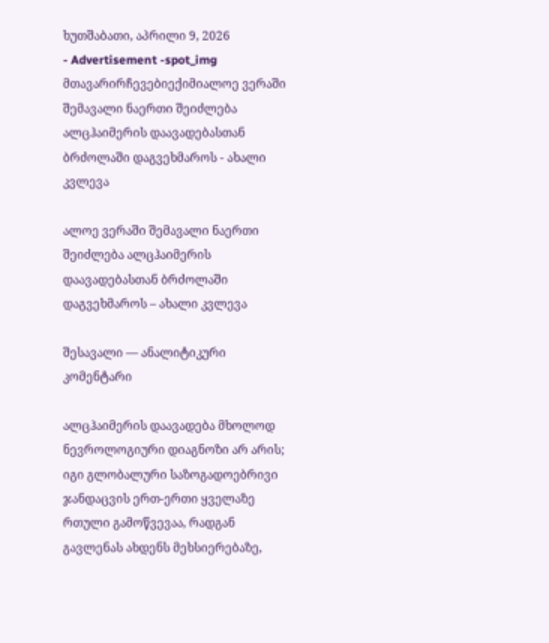ხუთშაბათი, აპრილი 9, 2026
- Advertisement -spot_img
მთავარირჩევებიექიმიალოე ვერაში შემავალი ნაერთი შეიძლება ალცჰაიმერის დაავადებასთან ბრძოლაში დაგვეხმაროს - ახალი კვლევა

ალოე ვერაში შემავალი ნაერთი შეიძლება ალცჰაიმერის დაავადებასთან ბრძოლაში დაგვეხმაროს – ახალი კვლევა

შესავალი — ანალიტიკური კომენტარი

ალცჰაიმერის დაავადება მხოლოდ ნევროლოგიური დიაგნოზი არ არის; იგი გლობალური საზოგადოებრივი ჯანდაცვის ერთ-ერთი ყველაზე რთული გამოწვევაა, რადგან გავლენას ახდენს მეხსიერებაზე,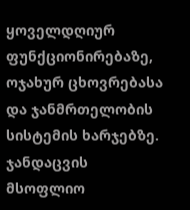ყოველდღიურ ფუნქციონირებაზე, ოჯახურ ცხოვრებასა და ჯანმრთელობის სისტემის ხარჯებზე. ჯანდაცვის მსოფლიო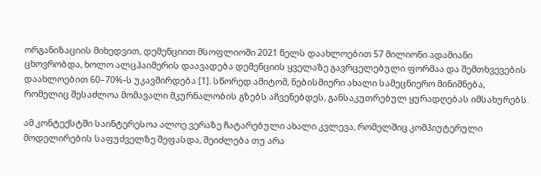ორგანიზაციის მიხედვით, დემენციით მსოფლიოში 2021 წელს დაახლოებით 57 მილიონი ადამიანი ცხოვრობდა, ხოლო ალცჰაიმერის დაავადება დემენციის ყველაზე გავრცელებული ფორმაა და შემთხვევების დაახლოებით 60–70%-ს უკავშირდება [1]. სწორედ ამიტომ, ნებისმიერი ახალი სამეცნიერო მინიშნება, რომელიც შესაძლოა მომავალი მკურნალობის გზებს აჩვენებდეს, განსაკუთრებულ ყურადღებას იმსახურებს.

ამ კონტექსტში საინტერესოა ალოე ვერაზე ჩატარებული ახალი კვლევა, რომელშიც კომპიუტერული მოდელირების საფუძველზე შეფასდა, შეიძლება თუ არა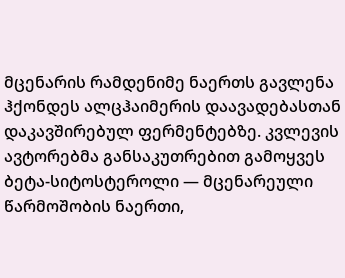მცენარის რამდენიმე ნაერთს გავლენა ჰქონდეს ალცჰაიმერის დაავადებასთან დაკავშირებულ ფერმენტებზე. კვლევის ავტორებმა განსაკუთრებით გამოყვეს ბეტა-სიტოსტეროლი — მცენარეული წარმოშობის ნაერთი,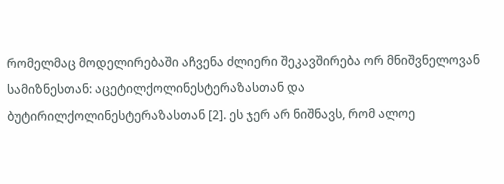რომელმაც მოდელირებაში აჩვენა ძლიერი შეკავშირება ორ მნიშვნელოვან სამიზნესთან: აცეტილქოლინესტერაზასთან და ბუტირილქოლინესტერაზასთან [2]. ეს ჯერ არ ნიშნავს, რომ ალოე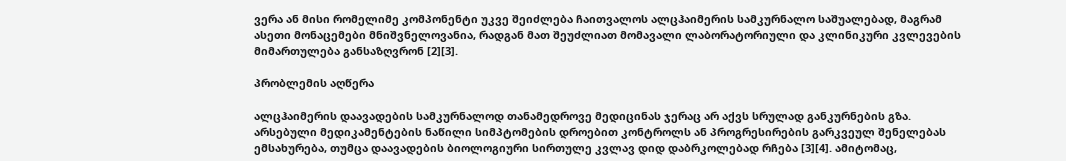ვერა ან მისი რომელიმე კომპონენტი უკვე შეიძლება ჩაითვალოს ალცჰაიმერის სამკურნალო საშუალებად, მაგრამ ასეთი მონაცემები მნიშვნელოვანია, რადგან მათ შეუძლიათ მომავალი ლაბორატორიული და კლინიკური კვლევების მიმართულება განსაზღვრონ [2][3].

პრობლემის აღწერა

ალცჰაიმერის დაავადების სამკურნალოდ თანამედროვე მედიცინას ჯერაც არ აქვს სრულად განკურნების გზა. არსებული მედიკამენტების ნაწილი სიმპტომების დროებით კონტროლს ან პროგრესირების გარკვეულ შენელებას ემსახურება, თუმცა დაავადების ბიოლოგიური სირთულე კვლავ დიდ დაბრკოლებად რჩება [3][4]. ამიტომაც,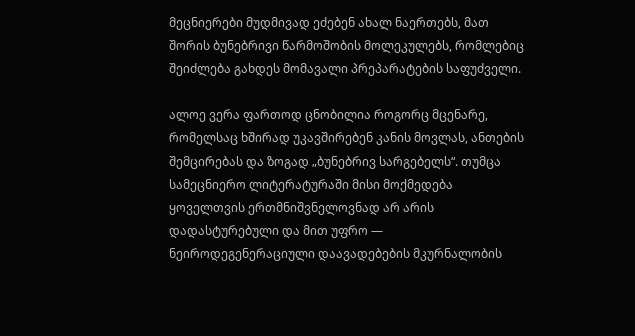მეცნიერები მუდმივად ეძებენ ახალ ნაერთებს, მათ შორის ბუნებრივი წარმოშობის მოლეკულებს, რომლებიც შეიძლება გახდეს მომავალი პრეპარატების საფუძველი.

ალოე ვერა ფართოდ ცნობილია როგორც მცენარე, რომელსაც ხშირად უკავშირებენ კანის მოვლას, ანთების შემცირებას და ზოგად „ბუნებრივ სარგებელს“. თუმცა სამეცნიერო ლიტერატურაში მისი მოქმედება ყოველთვის ერთმნიშვნელოვნად არ არის დადასტურებული და მით უფრო — ნეიროდეგენერაციული დაავადებების მკურნალობის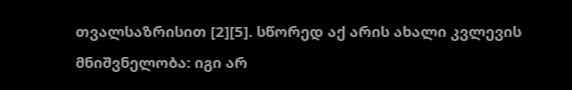თვალსაზრისით [2][5]. სწორედ აქ არის ახალი კვლევის მნიშვნელობა: იგი არ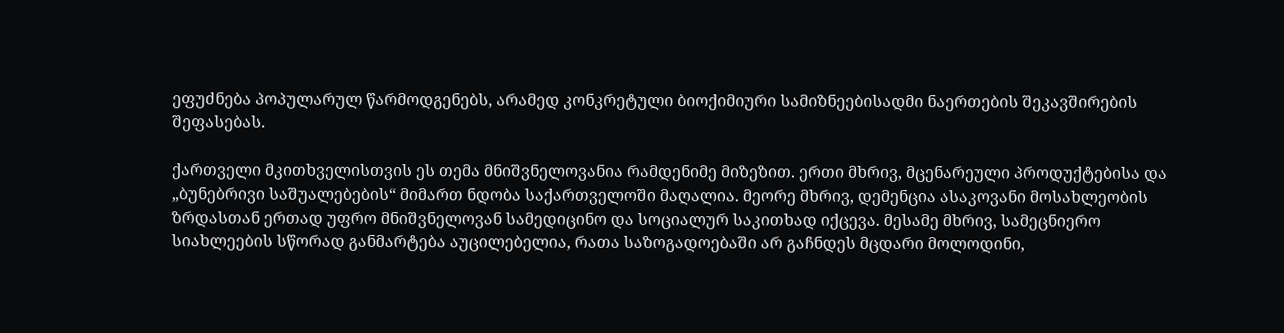ეფუძნება პოპულარულ წარმოდგენებს, არამედ კონკრეტული ბიოქიმიური სამიზნეებისადმი ნაერთების შეკავშირების შეფასებას.

ქართველი მკითხველისთვის ეს თემა მნიშვნელოვანია რამდენიმე მიზეზით. ერთი მხრივ, მცენარეული პროდუქტებისა და „ბუნებრივი საშუალებების“ მიმართ ნდობა საქართველოში მაღალია. მეორე მხრივ, დემენცია ასაკოვანი მოსახლეობის ზრდასთან ერთად უფრო მნიშვნელოვან სამედიცინო და სოციალურ საკითხად იქცევა. მესამე მხრივ, სამეცნიერო სიახლეების სწორად განმარტება აუცილებელია, რათა საზოგადოებაში არ გაჩნდეს მცდარი მოლოდინი,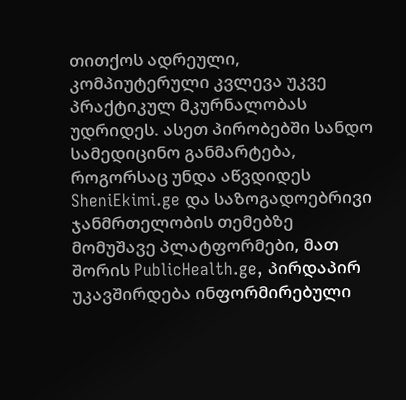თითქოს ადრეული, კომპიუტერული კვლევა უკვე პრაქტიკულ მკურნალობას უდრიდეს. ასეთ პირობებში სანდო სამედიცინო განმარტება, როგორსაც უნდა აწვდიდეს SheniEkimi.ge და საზოგადოებრივი ჯანმრთელობის თემებზე მომუშავე პლატფორმები, მათ შორის PublicHealth.ge, პირდაპირ უკავშირდება ინფორმირებული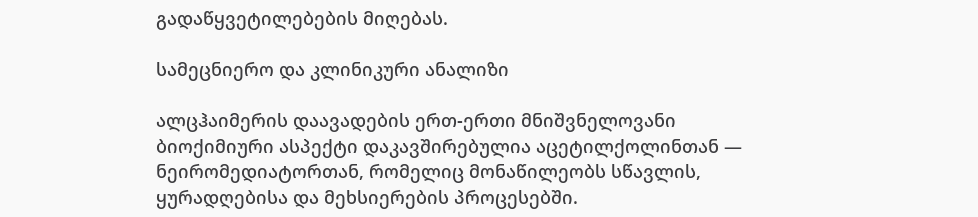გადაწყვეტილებების მიღებას.

სამეცნიერო და კლინიკური ანალიზი

ალცჰაიმერის დაავადების ერთ-ერთი მნიშვნელოვანი ბიოქიმიური ასპექტი დაკავშირებულია აცეტილქოლინთან — ნეირომედიატორთან, რომელიც მონაწილეობს სწავლის, ყურადღებისა და მეხსიერების პროცესებში.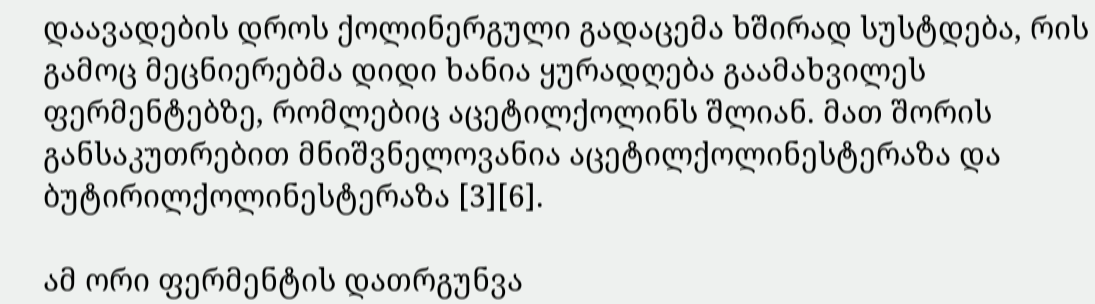დაავადების დროს ქოლინერგული გადაცემა ხშირად სუსტდება, რის გამოც მეცნიერებმა დიდი ხანია ყურადღება გაამახვილეს ფერმენტებზე, რომლებიც აცეტილქოლინს შლიან. მათ შორის განსაკუთრებით მნიშვნელოვანია აცეტილქოლინესტერაზა და ბუტირილქოლინესტერაზა [3][6].

ამ ორი ფერმენტის დათრგუნვა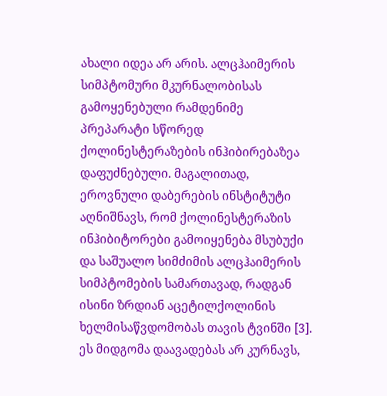ახალი იდეა არ არის. ალცჰაიმერის სიმპტომური მკურნალობისას გამოყენებული რამდენიმე პრეპარატი სწორედ ქოლინესტერაზების ინჰიბირებაზეა დაფუძნებული. მაგალითად, ეროვნული დაბერების ინსტიტუტი აღნიშნავს, რომ ქოლინესტერაზის ინჰიბიტორები გამოიყენება მსუბუქი და საშუალო სიმძიმის ალცჰაიმერის სიმპტომების სამართავად, რადგან ისინი ზრდიან აცეტილქოლინის ხელმისაწვდომობას თავის ტვინში [3]. ეს მიდგომა დაავადებას არ კურნავს,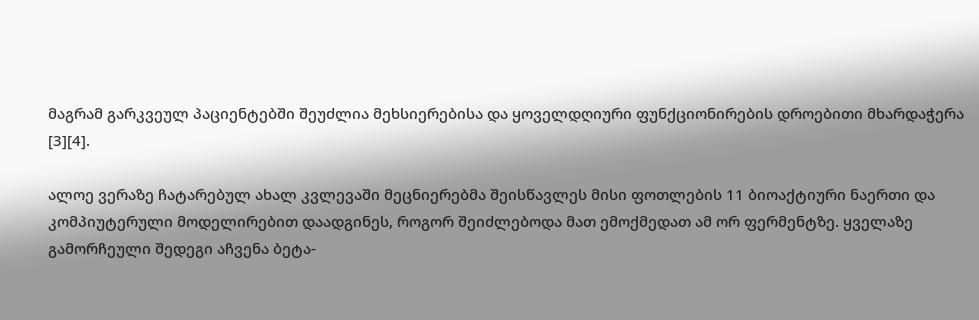მაგრამ გარკვეულ პაციენტებში შეუძლია მეხსიერებისა და ყოველდღიური ფუნქციონირების დროებითი მხარდაჭერა [3][4].

ალოე ვერაზე ჩატარებულ ახალ კვლევაში მეცნიერებმა შეისწავლეს მისი ფოთლების 11 ბიოაქტიური ნაერთი და კომპიუტერული მოდელირებით დაადგინეს, როგორ შეიძლებოდა მათ ემოქმედათ ამ ორ ფერმენტზე. ყველაზე გამორჩეული შედეგი აჩვენა ბეტა-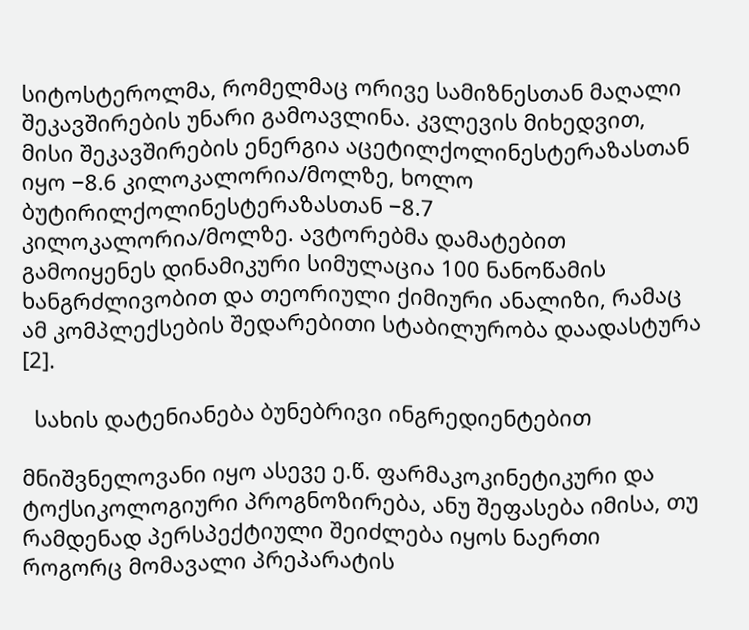სიტოსტეროლმა, რომელმაც ორივე სამიზნესთან მაღალი შეკავშირების უნარი გამოავლინა. კვლევის მიხედვით, მისი შეკავშირების ენერგია აცეტილქოლინესტერაზასთან იყო −8.6 კილოკალორია/მოლზე, ხოლო ბუტირილქოლინესტერაზასთან −8.7 კილოკალორია/მოლზე. ავტორებმა დამატებით გამოიყენეს დინამიკური სიმულაცია 100 ნანოწამის ხანგრძლივობით და თეორიული ქიმიური ანალიზი, რამაც ამ კომპლექსების შედარებითი სტაბილურობა დაადასტურა [2].

  სახის დატენიანება ბუნებრივი ინგრედიენტებით

მნიშვნელოვანი იყო ასევე ე.წ. ფარმაკოკინეტიკური და ტოქსიკოლოგიური პროგნოზირება, ანუ შეფასება იმისა, თუ რამდენად პერსპექტიული შეიძლება იყოს ნაერთი როგორც მომავალი პრეპარატის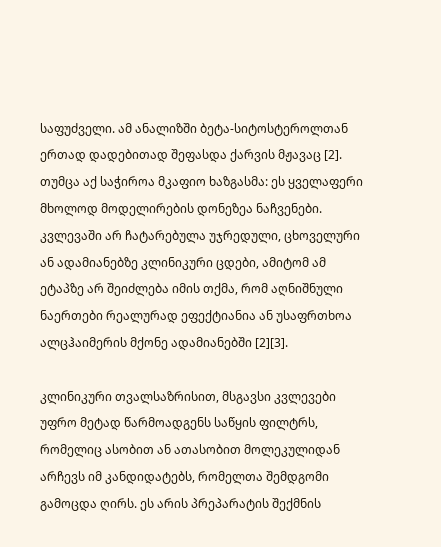საფუძველი. ამ ანალიზში ბეტა-სიტოსტეროლთან ერთად დადებითად შეფასდა ქარვის მჟავაც [2]. თუმცა აქ საჭიროა მკაფიო ხაზგასმა: ეს ყველაფერი მხოლოდ მოდელირების დონეზეა ნაჩვენები. კვლევაში არ ჩატარებულა უჯრედული, ცხოველური ან ადამიანებზე კლინიკური ცდები, ამიტომ ამ ეტაპზე არ შეიძლება იმის თქმა, რომ აღნიშნული ნაერთები რეალურად ეფექტიანია ან უსაფრთხოა ალცჰაიმერის მქონე ადამიანებში [2][3].

კლინიკური თვალსაზრისით, მსგავსი კვლევები უფრო მეტად წარმოადგენს საწყის ფილტრს, რომელიც ასობით ან ათასობით მოლეკულიდან არჩევს იმ კანდიდატებს, რომელთა შემდგომი გამოცდა ღირს. ეს არის პრეპარატის შექმნის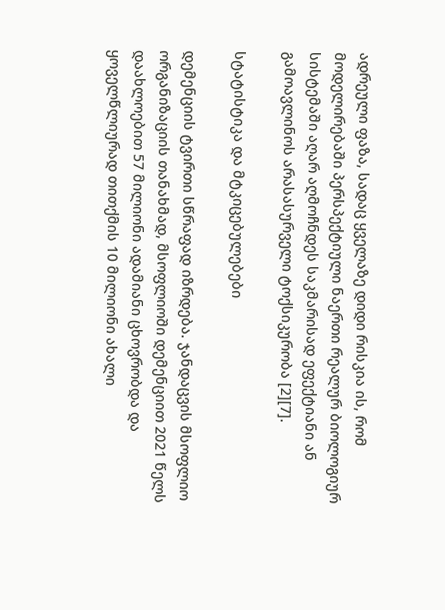ადრეული ფაზა, სადაც ყველაზე დიდი რისკია ის, რომ მოდელირებაში პერსპექტიული ნაერთი რეალურ ბიოლოგიურ სისტემაში აღარ აღმოჩნდეს საკმარისად ეფექტიანი ან გამოავლინოს არასასურველი ტოქსიკურობა [2][7].

სტატისტიკა და მტკიცებულებები

დემენციის ტვირთი სწრაფად იზრდება. ჯანდაცვის მსოფლიო ორგანიზაციის თანახმად, მსოფლიოში დემენციით 2021 წელს დაახლოებით 57 მილიონი ადამიანი ცხოვრობდა და ყოველწლიურად თითქმის 10 მილიონი ახალი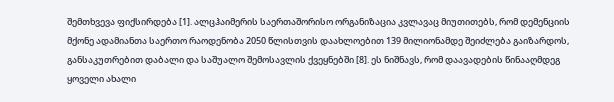შემთხვევა ფიქსირდება [1]. ალცჰაიმერის საერთაშორისო ორგანიზაცია კვლავაც მიუთითებს, რომ დემენციის მქონე ადამიანთა საერთო რაოდენობა 2050 წლისთვის დაახლოებით 139 მილიონამდე შეიძლება გაიზარდოს, განსაკუთრებით დაბალი და საშუალო შემოსავლის ქვეყნებში [8]. ეს ნიშნავს, რომ დაავადების წინააღმდეგ ყოველი ახალი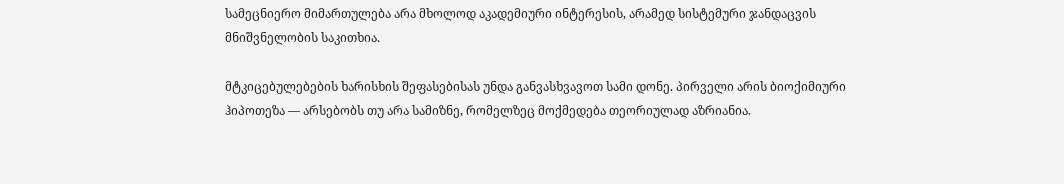სამეცნიერო მიმართულება არა მხოლოდ აკადემიური ინტერესის, არამედ სისტემური ჯანდაცვის მნიშვნელობის საკითხია.

მტკიცებულებების ხარისხის შეფასებისას უნდა განვასხვავოთ სამი დონე. პირველი არის ბიოქიმიური ჰიპოთეზა — არსებობს თუ არა სამიზნე, რომელზეც მოქმედება თეორიულად აზრიანია.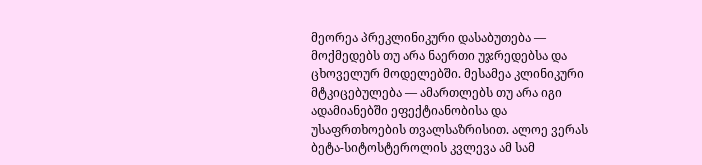მეორეა პრეკლინიკური დასაბუთება — მოქმედებს თუ არა ნაერთი უჯრედებსა და ცხოველურ მოდელებში. მესამეა კლინიკური მტკიცებულება — ამართლებს თუ არა იგი ადამიანებში ეფექტიანობისა და უსაფრთხოების თვალსაზრისით. ალოე ვერას ბეტა-სიტოსტეროლის კვლევა ამ სამ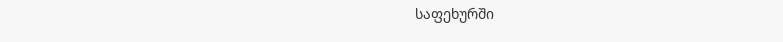საფეხურში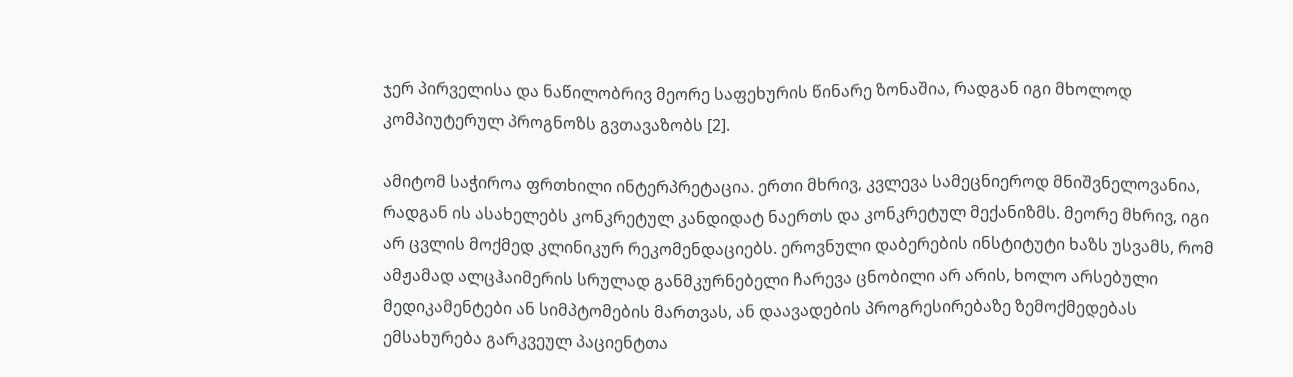ჯერ პირველისა და ნაწილობრივ მეორე საფეხურის წინარე ზონაშია, რადგან იგი მხოლოდ კომპიუტერულ პროგნოზს გვთავაზობს [2].

ამიტომ საჭიროა ფრთხილი ინტერპრეტაცია. ერთი მხრივ, კვლევა სამეცნიეროდ მნიშვნელოვანია, რადგან ის ასახელებს კონკრეტულ კანდიდატ ნაერთს და კონკრეტულ მექანიზმს. მეორე მხრივ, იგი არ ცვლის მოქმედ კლინიკურ რეკომენდაციებს. ეროვნული დაბერების ინსტიტუტი ხაზს უსვამს, რომ ამჟამად ალცჰაიმერის სრულად განმკურნებელი ჩარევა ცნობილი არ არის, ხოლო არსებული მედიკამენტები ან სიმპტომების მართვას, ან დაავადების პროგრესირებაზე ზემოქმედებას ემსახურება გარკვეულ პაციენტთა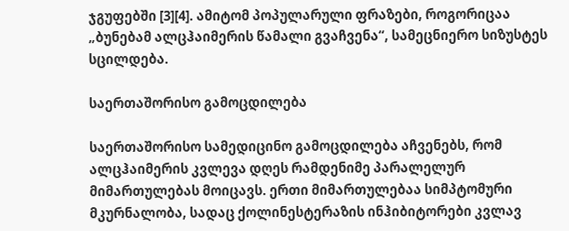ჯგუფებში [3][4]. ამიტომ პოპულარული ფრაზები, როგორიცაა „ბუნებამ ალცჰაიმერის წამალი გვაჩვენა“, სამეცნიერო სიზუსტეს სცილდება.

საერთაშორისო გამოცდილება

საერთაშორისო სამედიცინო გამოცდილება აჩვენებს, რომ ალცჰაიმერის კვლევა დღეს რამდენიმე პარალელურ მიმართულებას მოიცავს. ერთი მიმართულებაა სიმპტომური მკურნალობა, სადაც ქოლინესტერაზის ინჰიბიტორები კვლავ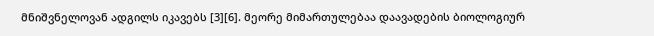მნიშვნელოვან ადგილს იკავებს [3][6]. მეორე მიმართულებაა დაავადების ბიოლოგიურ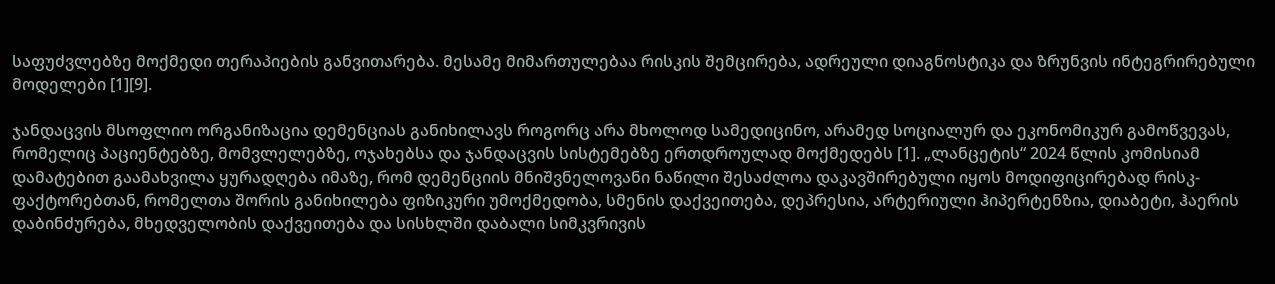საფუძვლებზე მოქმედი თერაპიების განვითარება. მესამე მიმართულებაა რისკის შემცირება, ადრეული დიაგნოსტიკა და ზრუნვის ინტეგრირებული მოდელები [1][9].

ჯანდაცვის მსოფლიო ორგანიზაცია დემენციას განიხილავს როგორც არა მხოლოდ სამედიცინო, არამედ სოციალურ და ეკონომიკურ გამოწვევას, რომელიც პაციენტებზე, მომვლელებზე, ოჯახებსა და ჯანდაცვის სისტემებზე ერთდროულად მოქმედებს [1]. „ლანცეტის“ 2024 წლის კომისიამ დამატებით გაამახვილა ყურადღება იმაზე, რომ დემენციის მნიშვნელოვანი ნაწილი შესაძლოა დაკავშირებული იყოს მოდიფიცირებად რისკ-ფაქტორებთან, რომელთა შორის განიხილება ფიზიკური უმოქმედობა, სმენის დაქვეითება, დეპრესია, არტერიული ჰიპერტენზია, დიაბეტი, ჰაერის დაბინძურება, მხედველობის დაქვეითება და სისხლში დაბალი სიმკვრივის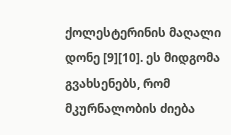ქოლესტერინის მაღალი დონე [9][10]. ეს მიდგომა გვახსენებს, რომ მკურნალობის ძიება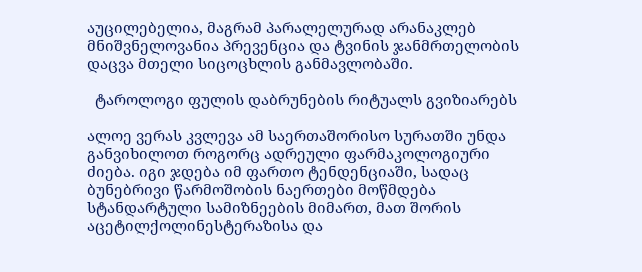აუცილებელია, მაგრამ პარალელურად არანაკლებ მნიშვნელოვანია პრევენცია და ტვინის ჯანმრთელობის დაცვა მთელი სიცოცხლის განმავლობაში.

  ტაროლოგი ფულის დაბრუნების რიტუალს გვიზიარებს

ალოე ვერას კვლევა ამ საერთაშორისო სურათში უნდა განვიხილოთ როგორც ადრეული ფარმაკოლოგიური ძიება. იგი ჯდება იმ ფართო ტენდენციაში, სადაც ბუნებრივი წარმოშობის ნაერთები მოწმდება სტანდარტული სამიზნეების მიმართ, მათ შორის აცეტილქოლინესტერაზისა და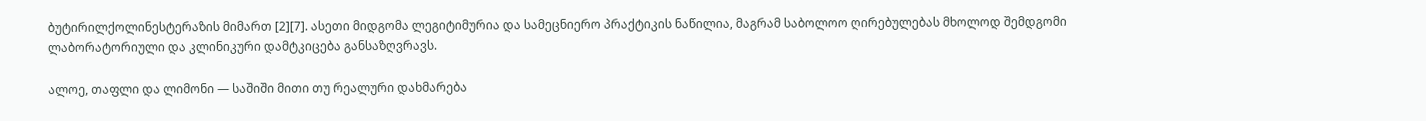ბუტირილქოლინესტერაზის მიმართ [2][7]. ასეთი მიდგომა ლეგიტიმურია და სამეცნიერო პრაქტიკის ნაწილია, მაგრამ საბოლოო ღირებულებას მხოლოდ შემდგომი ლაბორატორიული და კლინიკური დამტკიცება განსაზღვრავს.

ალოე, თაფლი და ლიმონი — საშიში მითი თუ რეალური დახმარება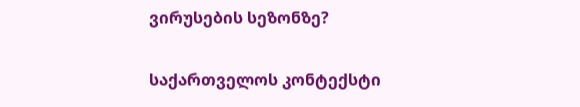ვირუსების სეზონზე?

საქართველოს კონტექსტი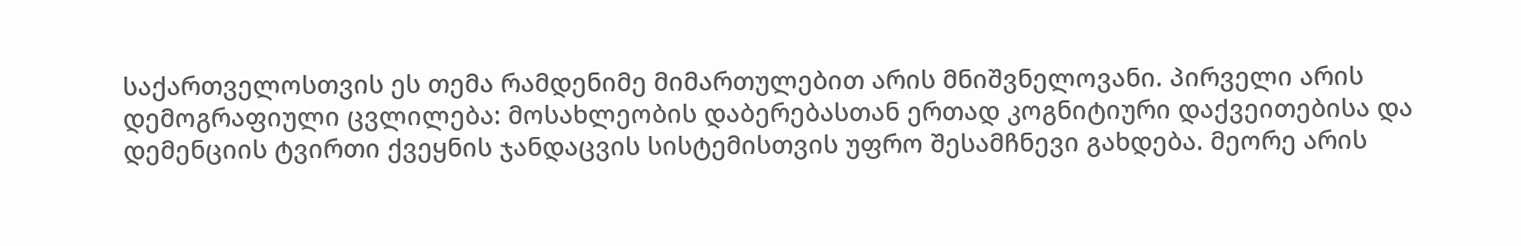საქართველოსთვის ეს თემა რამდენიმე მიმართულებით არის მნიშვნელოვანი. პირველი არის დემოგრაფიული ცვლილება: მოსახლეობის დაბერებასთან ერთად კოგნიტიური დაქვეითებისა და დემენციის ტვირთი ქვეყნის ჯანდაცვის სისტემისთვის უფრო შესამჩნევი გახდება. მეორე არის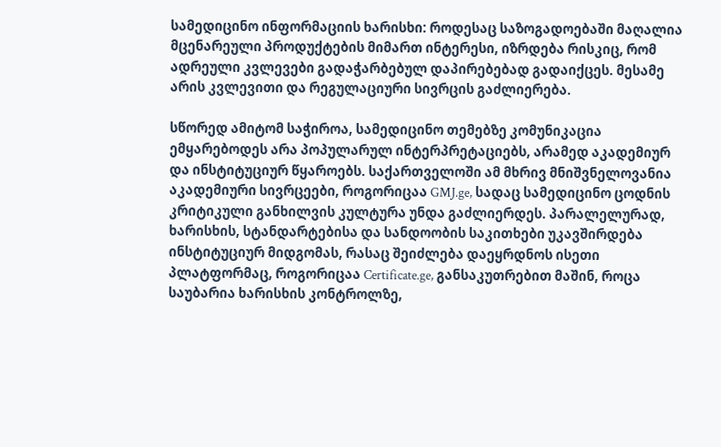სამედიცინო ინფორმაციის ხარისხი: როდესაც საზოგადოებაში მაღალია მცენარეული პროდუქტების მიმართ ინტერესი, იზრდება რისკიც, რომ ადრეული კვლევები გადაჭარბებულ დაპირებებად გადაიქცეს. მესამე არის კვლევითი და რეგულაციური სივრცის გაძლიერება.

სწორედ ამიტომ საჭიროა, სამედიცინო თემებზე კომუნიკაცია ემყარებოდეს არა პოპულარულ ინტერპრეტაციებს, არამედ აკადემიურ და ინსტიტუციურ წყაროებს. საქართველოში ამ მხრივ მნიშვნელოვანია აკადემიური სივრცეები, როგორიცაა GMJ.ge, სადაც სამედიცინო ცოდნის კრიტიკული განხილვის კულტურა უნდა გაძლიერდეს. პარალელურად, ხარისხის, სტანდარტებისა და სანდოობის საკითხები უკავშირდება ინსტიტუციურ მიდგომას, რასაც შეიძლება დაეყრდნოს ისეთი პლატფორმაც, როგორიცაა Certificate.ge, განსაკუთრებით მაშინ, როცა საუბარია ხარისხის კონტროლზე,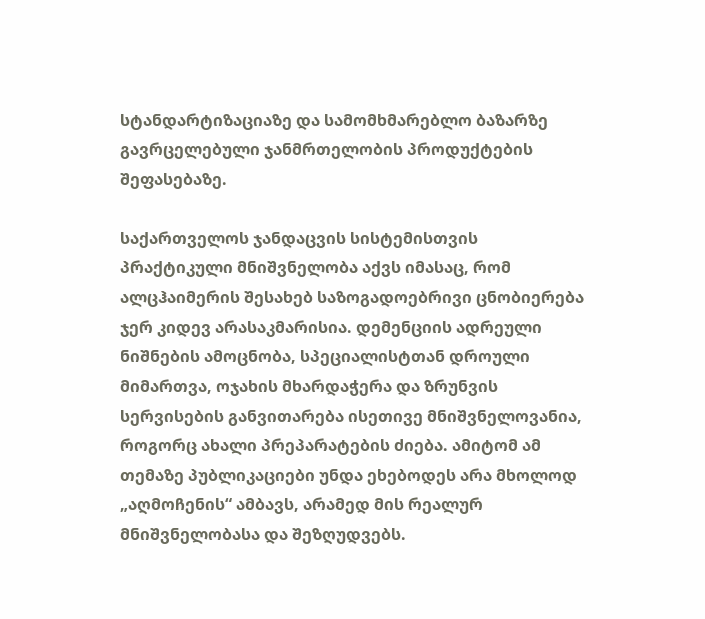სტანდარტიზაციაზე და სამომხმარებლო ბაზარზე გავრცელებული ჯანმრთელობის პროდუქტების შეფასებაზე.

საქართველოს ჯანდაცვის სისტემისთვის პრაქტიკული მნიშვნელობა აქვს იმასაც, რომ ალცჰაიმერის შესახებ საზოგადოებრივი ცნობიერება ჯერ კიდევ არასაკმარისია. დემენციის ადრეული ნიშნების ამოცნობა, სპეციალისტთან დროული მიმართვა, ოჯახის მხარდაჭერა და ზრუნვის სერვისების განვითარება ისეთივე მნიშვნელოვანია, როგორც ახალი პრეპარატების ძიება. ამიტომ ამ თემაზე პუბლიკაციები უნდა ეხებოდეს არა მხოლოდ „აღმოჩენის“ ამბავს, არამედ მის რეალურ მნიშვნელობასა და შეზღუდვებს.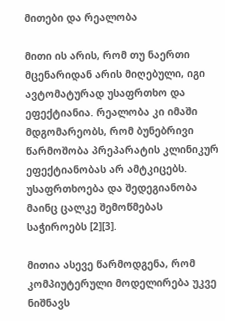მითები და რეალობა

მითი ის არის, რომ თუ ნაერთი მცენარიდან არის მიღებული, იგი ავტომატურად უსაფრთხო და ეფექტიანია. რეალობა კი იმაში მდგომარეობს, რომ ბუნებრივი წარმოშობა პრეპარატის კლინიკურ ეფექტიანობას არ ამტკიცებს. უსაფრთხოება და შედეგიანობა მაინც ცალკე შემოწმებას საჭიროებს [2][3].

მითია ასევე წარმოდგენა, რომ კომპიუტერული მოდელირება უკვე ნიშნავს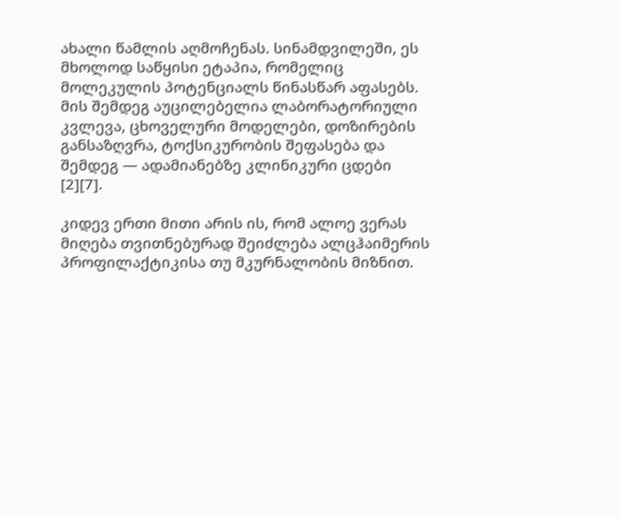ახალი წამლის აღმოჩენას. სინამდვილეში, ეს მხოლოდ საწყისი ეტაპია, რომელიც მოლეკულის პოტენციალს წინასწარ აფასებს. მის შემდეგ აუცილებელია ლაბორატორიული კვლევა, ცხოველური მოდელები, დოზირების განსაზღვრა, ტოქსიკურობის შეფასება და შემდეგ — ადამიანებზე კლინიკური ცდები [2][7].

კიდევ ერთი მითი არის ის, რომ ალოე ვერას მიღება თვითნებურად შეიძლება ალცჰაიმერის პროფილაქტიკისა თუ მკურნალობის მიზნით.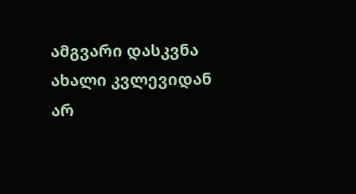ამგვარი დასკვნა ახალი კვლევიდან არ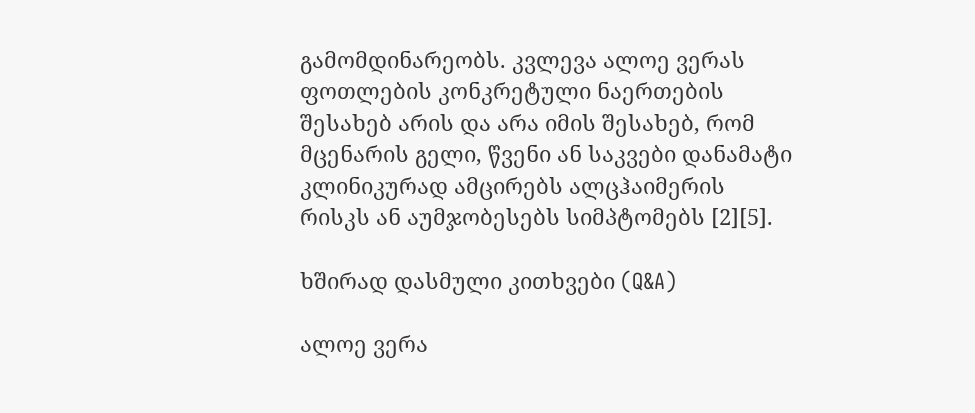გამომდინარეობს. კვლევა ალოე ვერას ფოთლების კონკრეტული ნაერთების შესახებ არის და არა იმის შესახებ, რომ მცენარის გელი, წვენი ან საკვები დანამატი კლინიკურად ამცირებს ალცჰაიმერის რისკს ან აუმჯობესებს სიმპტომებს [2][5].

ხშირად დასმული კითხვები (Q&A)

ალოე ვერა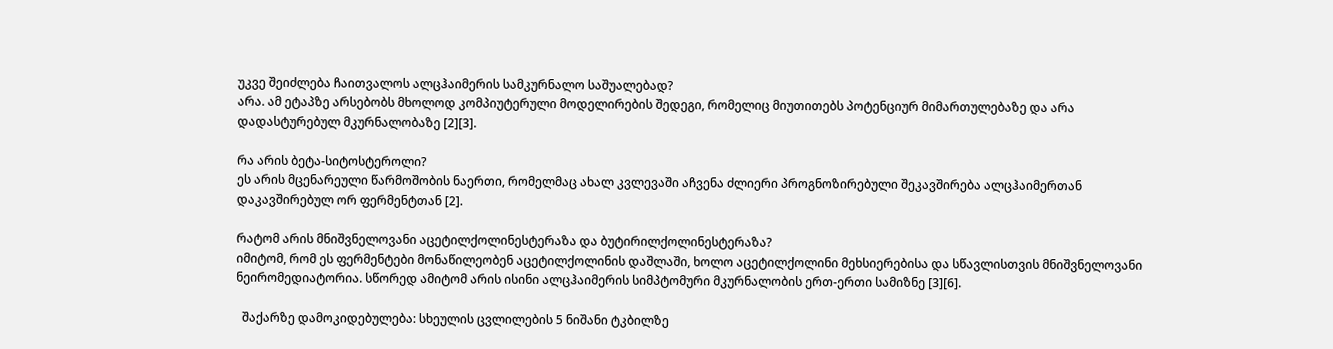უკვე შეიძლება ჩაითვალოს ალცჰაიმერის სამკურნალო საშუალებად?
არა. ამ ეტაპზე არსებობს მხოლოდ კომპიუტერული მოდელირების შედეგი, რომელიც მიუთითებს პოტენციურ მიმართულებაზე და არა დადასტურებულ მკურნალობაზე [2][3].

რა არის ბეტა-სიტოსტეროლი?
ეს არის მცენარეული წარმოშობის ნაერთი, რომელმაც ახალ კვლევაში აჩვენა ძლიერი პროგნოზირებული შეკავშირება ალცჰაიმერთან დაკავშირებულ ორ ფერმენტთან [2].

რატომ არის მნიშვნელოვანი აცეტილქოლინესტერაზა და ბუტირილქოლინესტერაზა?
იმიტომ, რომ ეს ფერმენტები მონაწილეობენ აცეტილქოლინის დაშლაში, ხოლო აცეტილქოლინი მეხსიერებისა და სწავლისთვის მნიშვნელოვანი ნეირომედიატორია. სწორედ ამიტომ არის ისინი ალცჰაიმერის სიმპტომური მკურნალობის ერთ-ერთი სამიზნე [3][6].

  შაქარზე დამოკიდებულება: სხეულის ცვლილების 5 ნიშანი ტკბილზე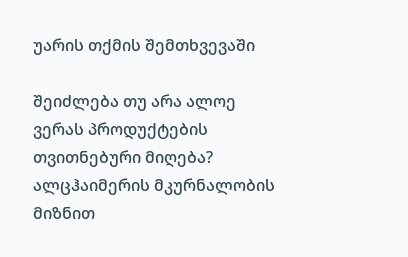უარის თქმის შემთხვევაში

შეიძლება თუ არა ალოე ვერას პროდუქტების თვითნებური მიღება?
ალცჰაიმერის მკურნალობის მიზნით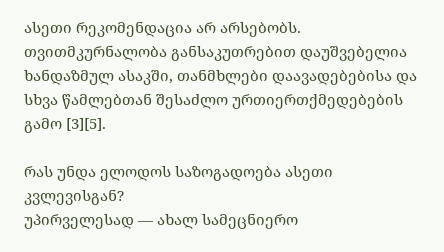ასეთი რეკომენდაცია არ არსებობს. თვითმკურნალობა განსაკუთრებით დაუშვებელია ხანდაზმულ ასაკში, თანმხლები დაავადებებისა და სხვა წამლებთან შესაძლო ურთიერთქმედებების გამო [3][5].

რას უნდა ელოდოს საზოგადოება ასეთი კვლევისგან?
უპირველესად — ახალ სამეცნიერო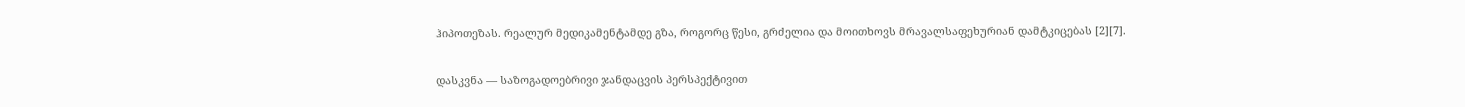ჰიპოთეზას. რეალურ მედიკამენტამდე გზა, როგორც წესი, გრძელია და მოითხოვს მრავალსაფეხურიან დამტკიცებას [2][7].

დასკვნა — საზოგადოებრივი ჯანდაცვის პერსპექტივით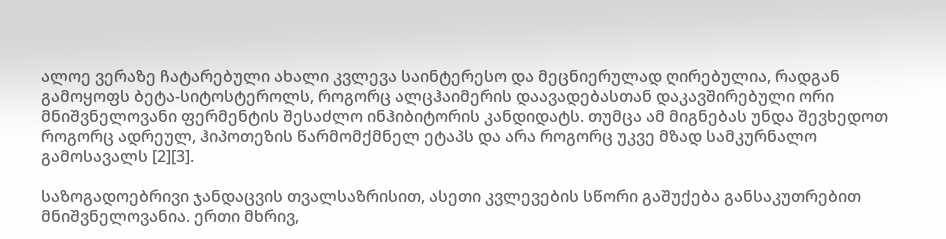ალოე ვერაზე ჩატარებული ახალი კვლევა საინტერესო და მეცნიერულად ღირებულია, რადგან გამოყოფს ბეტა-სიტოსტეროლს, როგორც ალცჰაიმერის დაავადებასთან დაკავშირებული ორი მნიშვნელოვანი ფერმენტის შესაძლო ინჰიბიტორის კანდიდატს. თუმცა ამ მიგნებას უნდა შევხედოთ როგორც ადრეულ, ჰიპოთეზის წარმომქმნელ ეტაპს და არა როგორც უკვე მზად სამკურნალო გამოსავალს [2][3].

საზოგადოებრივი ჯანდაცვის თვალსაზრისით, ასეთი კვლევების სწორი გაშუქება განსაკუთრებით მნიშვნელოვანია. ერთი მხრივ,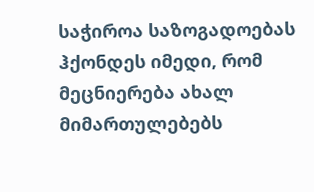საჭიროა საზოგადოებას ჰქონდეს იმედი, რომ მეცნიერება ახალ მიმართულებებს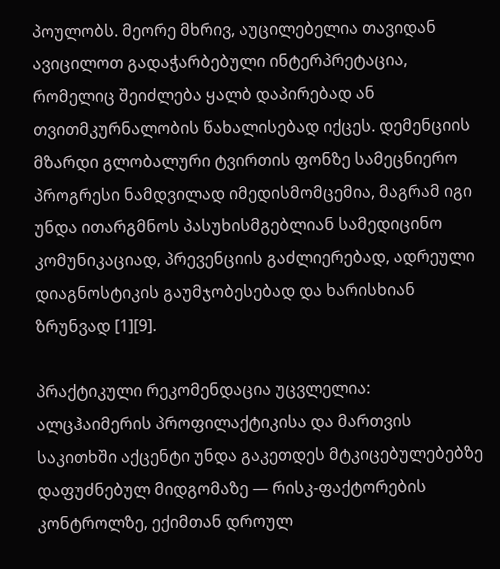პოულობს. მეორე მხრივ, აუცილებელია თავიდან ავიცილოთ გადაჭარბებული ინტერპრეტაცია, რომელიც შეიძლება ყალბ დაპირებად ან თვითმკურნალობის წახალისებად იქცეს. დემენციის მზარდი გლობალური ტვირთის ფონზე სამეცნიერო პროგრესი ნამდვილად იმედისმომცემია, მაგრამ იგი უნდა ითარგმნოს პასუხისმგებლიან სამედიცინო კომუნიკაციად, პრევენციის გაძლიერებად, ადრეული დიაგნოსტიკის გაუმჯობესებად და ხარისხიან ზრუნვად [1][9].

პრაქტიკული რეკომენდაცია უცვლელია: ალცჰაიმერის პროფილაქტიკისა და მართვის საკითხში აქცენტი უნდა გაკეთდეს მტკიცებულებებზე დაფუძნებულ მიდგომაზე — რისკ-ფაქტორების კონტროლზე, ექიმთან დროულ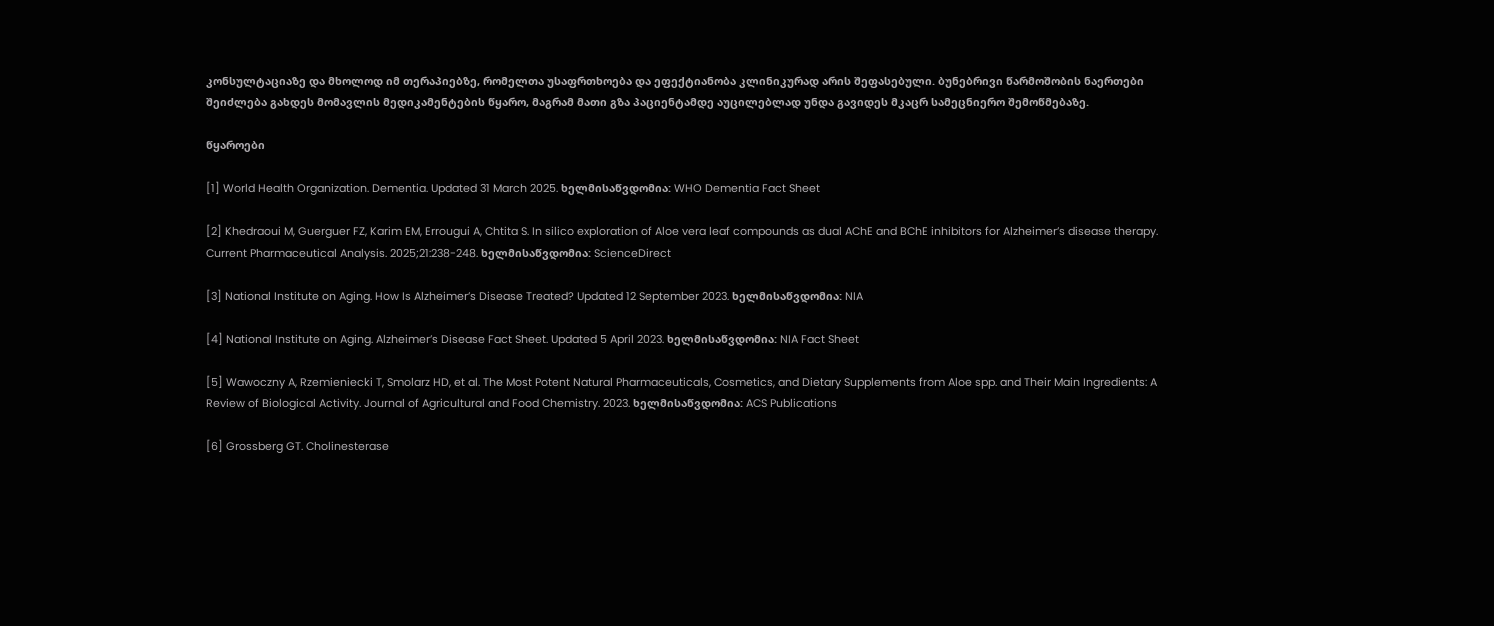კონსულტაციაზე და მხოლოდ იმ თერაპიებზე, რომელთა უსაფრთხოება და ეფექტიანობა კლინიკურად არის შეფასებული. ბუნებრივი წარმოშობის ნაერთები შეიძლება გახდეს მომავლის მედიკამენტების წყარო, მაგრამ მათი გზა პაციენტამდე აუცილებლად უნდა გავიდეს მკაცრ სამეცნიერო შემოწმებაზე.

წყაროები

[1] World Health Organization. Dementia. Updated 31 March 2025. ხელმისაწვდომია: WHO Dementia Fact Sheet

[2] Khedraoui M, Guerguer FZ, Karim EM, Errougui A, Chtita S. In silico exploration of Aloe vera leaf compounds as dual AChE and BChE inhibitors for Alzheimer’s disease therapy. Current Pharmaceutical Analysis. 2025;21:238-248. ხელმისაწვდომია: ScienceDirect

[3] National Institute on Aging. How Is Alzheimer’s Disease Treated? Updated 12 September 2023. ხელმისაწვდომია: NIA

[4] National Institute on Aging. Alzheimer’s Disease Fact Sheet. Updated 5 April 2023. ხელმისაწვდომია: NIA Fact Sheet

[5] Wawoczny A, Rzemieniecki T, Smolarz HD, et al. The Most Potent Natural Pharmaceuticals, Cosmetics, and Dietary Supplements from Aloe spp. and Their Main Ingredients: A Review of Biological Activity. Journal of Agricultural and Food Chemistry. 2023. ხელმისაწვდომია: ACS Publications

[6] Grossberg GT. Cholinesterase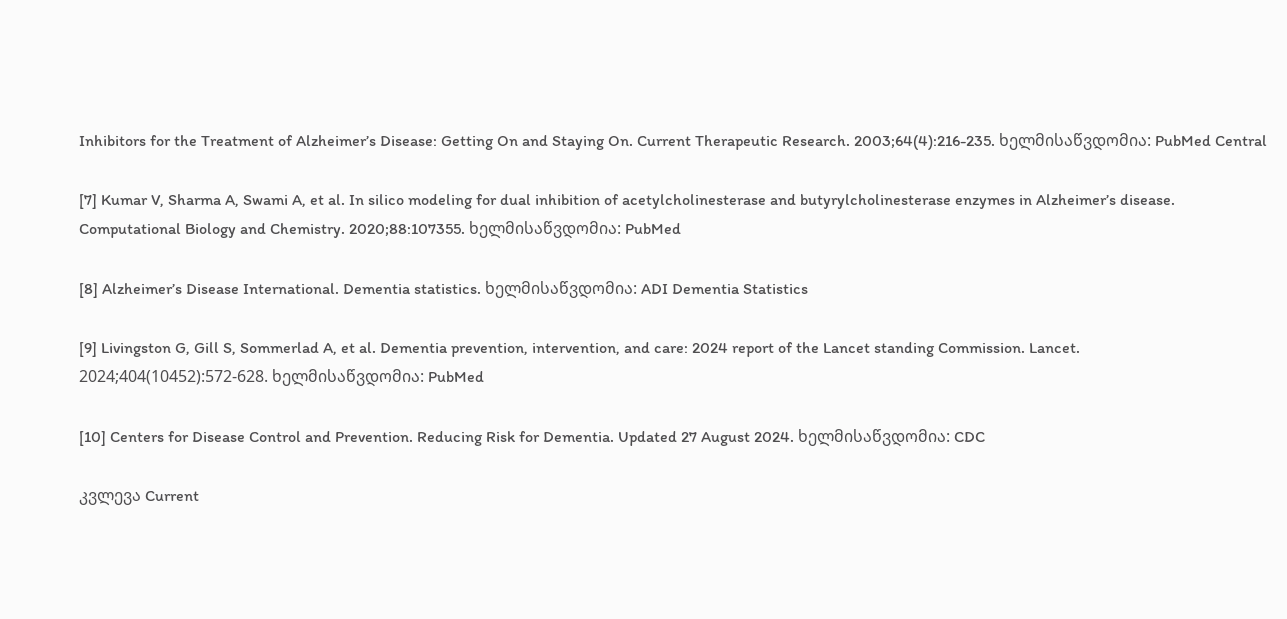Inhibitors for the Treatment of Alzheimer’s Disease: Getting On and Staying On. Current Therapeutic Research. 2003;64(4):216-235. ხელმისაწვდომია: PubMed Central

[7] Kumar V, Sharma A, Swami A, et al. In silico modeling for dual inhibition of acetylcholinesterase and butyrylcholinesterase enzymes in Alzheimer’s disease. Computational Biology and Chemistry. 2020;88:107355. ხელმისაწვდომია: PubMed

[8] Alzheimer’s Disease International. Dementia statistics. ხელმისაწვდომია: ADI Dementia Statistics

[9] Livingston G, Gill S, Sommerlad A, et al. Dementia prevention, intervention, and care: 2024 report of the Lancet standing Commission. Lancet. 2024;404(10452):572-628. ხელმისაწვდომია: PubMed

[10] Centers for Disease Control and Prevention. Reducing Risk for Dementia. Updated 27 August 2024. ხელმისაწვდომია: CDC

კვლევა Current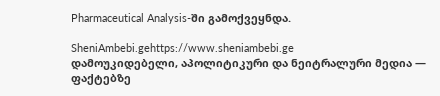Pharmaceutical Analysis-ში გამოქვეყნდა.

SheniAmbebi.gehttps://www.sheniambebi.ge
დამოუკიდებელი, აპოლიტიკური და ნეიტრალური მედია — ფაქტებზე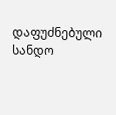დაფუძნებული სანდო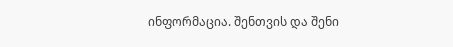ინფორმაცია. შენთვის და შენი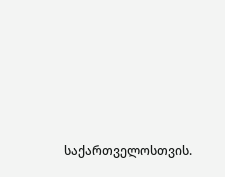საქართველოსთვის.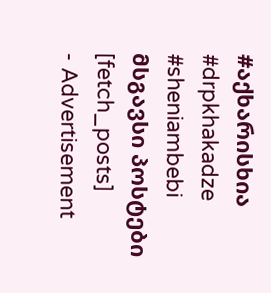#აქხარისხია #drpkhakadze #sheniambebi
მსგავსი პოსტები
[fetch_posts]
- Advertisement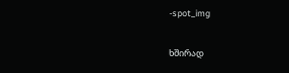-spot_img

ხშირად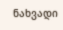ნახვადი